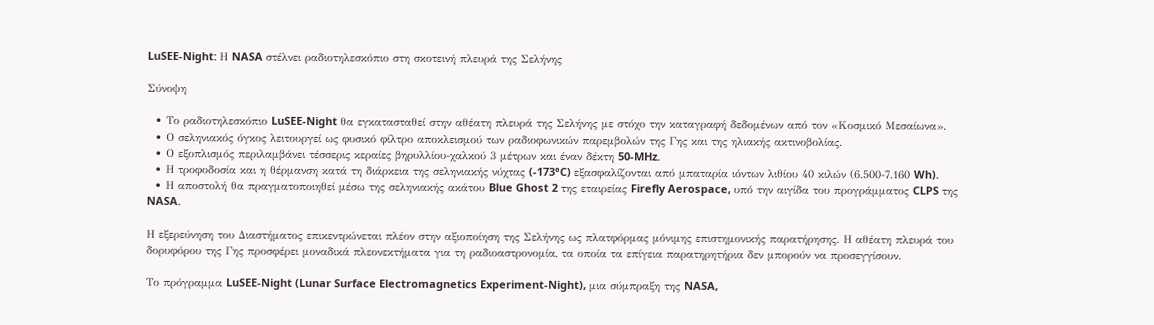LuSEE-Night: Η NASA στέλνει ραδιοτηλεσκόπιο στη σκοτεινή πλευρά της Σελήνης

Σύνοψη

  • Το ραδιοτηλεσκόπιο LuSEE-Night θα εγκατασταθεί στην αθέατη πλευρά της Σελήνης με στόχο την καταγραφή δεδομένων από τον «Κοσμικό Μεσαίωνα».
  • Ο σεληνιακός όγκος λειτουργεί ως φυσικό φίλτρο αποκλεισμού των ραδιοφωνικών παρεμβολών της Γης και της ηλιακής ακτινοβολίας.
  • Ο εξοπλισμός περιλαμβάνει τέσσερις κεραίες βηρυλλίου-χαλκού 3 μέτρων και έναν δέκτη 50-MHz.
  • Η τροφοδοσία και η θέρμανση κατά τη διάρκεια της σεληνιακής νύχτας (-173°C) εξασφαλίζονται από μπαταρία ιόντων λιθίου 40 κιλών (6.500-7.160 Wh).
  • Η αποστολή θα πραγματοποιηθεί μέσω της σεληνιακής ακάτου Blue Ghost 2 της εταιρείας Firefly Aerospace, υπό την αιγίδα του προγράμματος CLPS της NASA.

Η εξερεύνηση του Διαστήματος επικεντρώνεται πλέον στην αξιοποίηση της Σελήνης ως πλατφόρμας μόνιμης επιστημονικής παρατήρησης. Η αθέατη πλευρά του δορυφόρου της Γης προσφέρει μοναδικά πλεονεκτήματα για τη ραδιοαστρονομία, τα οποία τα επίγεια παρατηρητήρια δεν μπορούν να προσεγγίσουν.

Το πρόγραμμα LuSEE-Night (Lunar Surface Electromagnetics Experiment-Night), μια σύμπραξη της NASA,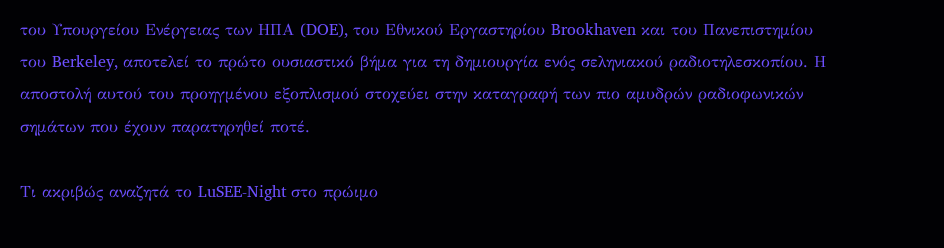του Υπουργείου Ενέργειας των ΗΠΑ (DOE), του Εθνικού Εργαστηρίου Brookhaven και του Πανεπιστημίου του Berkeley, αποτελεί το πρώτο ουσιαστικό βήμα για τη δημιουργία ενός σεληνιακού ραδιοτηλεσκοπίου. Η αποστολή αυτού του προηγμένου εξοπλισμού στοχεύει στην καταγραφή των πιο αμυδρών ραδιοφωνικών σημάτων που έχουν παρατηρηθεί ποτέ.

Τι ακριβώς αναζητά το LuSEE-Night στο πρώιμο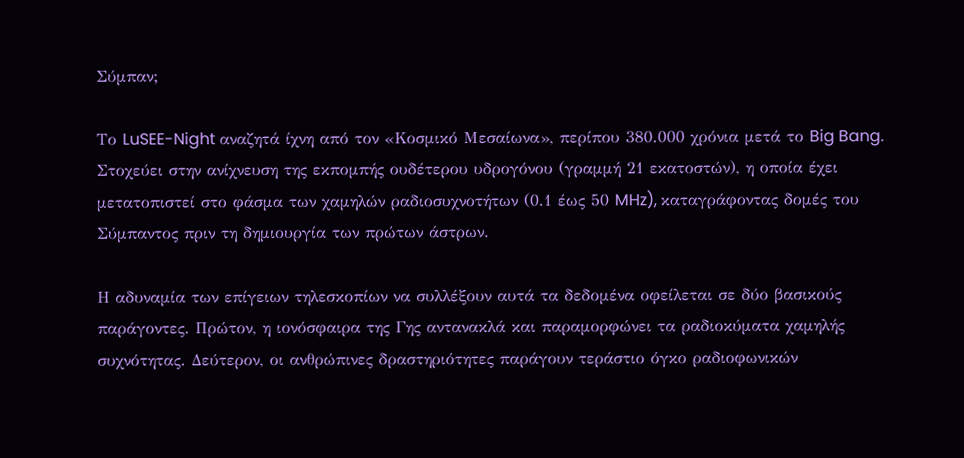Σύμπαν;

Το LuSEE-Night αναζητά ίχνη από τον «Κοσμικό Μεσαίωνα», περίπου 380.000 χρόνια μετά το Big Bang. Στοχεύει στην ανίχνευση της εκπομπής ουδέτερου υδρογόνου (γραμμή 21 εκατοστών), η οποία έχει μετατοπιστεί στο φάσμα των χαμηλών ραδιοσυχνοτήτων (0.1 έως 50 MHz), καταγράφοντας δομές του Σύμπαντος πριν τη δημιουργία των πρώτων άστρων.

Η αδυναμία των επίγειων τηλεσκοπίων να συλλέξουν αυτά τα δεδομένα οφείλεται σε δύο βασικούς παράγοντες. Πρώτον, η ιονόσφαιρα της Γης αντανακλά και παραμορφώνει τα ραδιοκύματα χαμηλής συχνότητας. Δεύτερον, οι ανθρώπινες δραστηριότητες παράγουν τεράστιο όγκο ραδιοφωνικών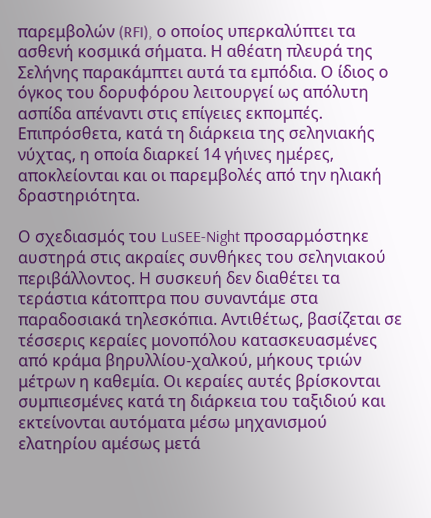παρεμβολών (RFI), ο οποίος υπερκαλύπτει τα ασθενή κοσμικά σήματα. Η αθέατη πλευρά της Σελήνης παρακάμπτει αυτά τα εμπόδια. Ο ίδιος ο όγκος του δορυφόρου λειτουργεί ως απόλυτη ασπίδα απέναντι στις επίγειες εκπομπές. Επιπρόσθετα, κατά τη διάρκεια της σεληνιακής νύχτας, η οποία διαρκεί 14 γήινες ημέρες, αποκλείονται και οι παρεμβολές από την ηλιακή δραστηριότητα.

Ο σχεδιασμός του LuSEE-Night προσαρμόστηκε αυστηρά στις ακραίες συνθήκες του σεληνιακού περιβάλλοντος. Η συσκευή δεν διαθέτει τα τεράστια κάτοπτρα που συναντάμε στα παραδοσιακά τηλεσκόπια. Αντιθέτως, βασίζεται σε τέσσερις κεραίες μονοπόλου κατασκευασμένες από κράμα βηρυλλίου-χαλκού, μήκους τριών μέτρων η καθεμία. Οι κεραίες αυτές βρίσκονται συμπιεσμένες κατά τη διάρκεια του ταξιδιού και εκτείνονται αυτόματα μέσω μηχανισμού ελατηρίου αμέσως μετά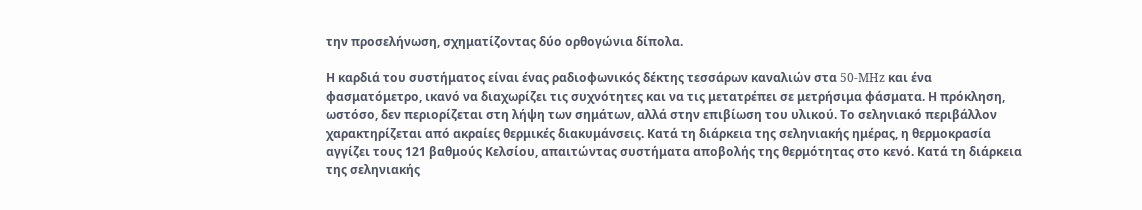την προσελήνωση, σχηματίζοντας δύο ορθογώνια δίπολα.

Η καρδιά του συστήματος είναι ένας ραδιοφωνικός δέκτης τεσσάρων καναλιών στα 50-MHz και ένα φασματόμετρο, ικανό να διαχωρίζει τις συχνότητες και να τις μετατρέπει σε μετρήσιμα φάσματα. Η πρόκληση, ωστόσο, δεν περιορίζεται στη λήψη των σημάτων, αλλά στην επιβίωση του υλικού. Το σεληνιακό περιβάλλον χαρακτηρίζεται από ακραίες θερμικές διακυμάνσεις. Κατά τη διάρκεια της σεληνιακής ημέρας, η θερμοκρασία αγγίζει τους 121 βαθμούς Κελσίου, απαιτώντας συστήματα αποβολής της θερμότητας στο κενό. Κατά τη διάρκεια της σεληνιακής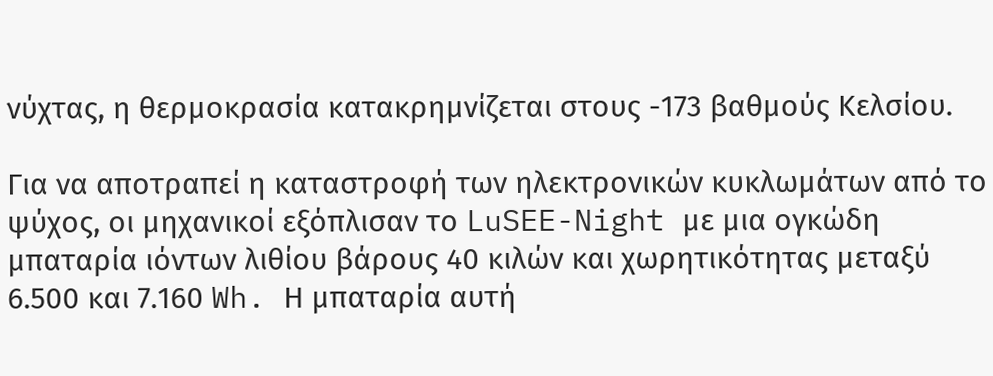νύχτας, η θερμοκρασία κατακρημνίζεται στους -173 βαθμούς Κελσίου.

Για να αποτραπεί η καταστροφή των ηλεκτρονικών κυκλωμάτων από το ψύχος, οι μηχανικοί εξόπλισαν το LuSEE-Night με μια ογκώδη μπαταρία ιόντων λιθίου βάρους 40 κιλών και χωρητικότητας μεταξύ 6.500 και 7.160 Wh. Η μπαταρία αυτή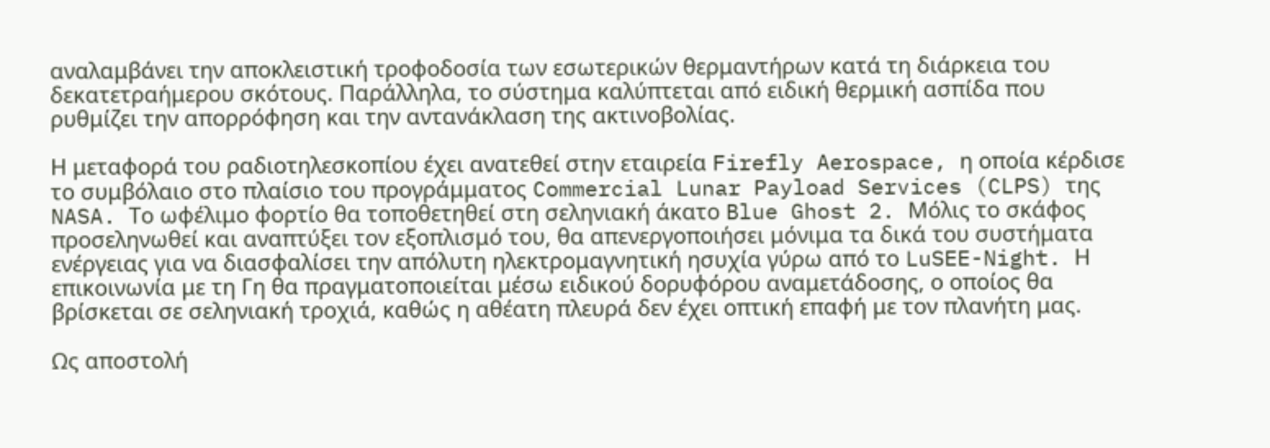αναλαμβάνει την αποκλειστική τροφοδοσία των εσωτερικών θερμαντήρων κατά τη διάρκεια του δεκατετραήμερου σκότους. Παράλληλα, το σύστημα καλύπτεται από ειδική θερμική ασπίδα που ρυθμίζει την απορρόφηση και την αντανάκλαση της ακτινοβολίας.

Η μεταφορά του ραδιοτηλεσκοπίου έχει ανατεθεί στην εταιρεία Firefly Aerospace, η οποία κέρδισε το συμβόλαιο στο πλαίσιο του προγράμματος Commercial Lunar Payload Services (CLPS) της NASA. Το ωφέλιμο φορτίο θα τοποθετηθεί στη σεληνιακή άκατο Blue Ghost 2. Μόλις το σκάφος προσεληνωθεί και αναπτύξει τον εξοπλισμό του, θα απενεργοποιήσει μόνιμα τα δικά του συστήματα ενέργειας για να διασφαλίσει την απόλυτη ηλεκτρομαγνητική ησυχία γύρω από το LuSEE-Night. Η επικοινωνία με τη Γη θα πραγματοποιείται μέσω ειδικού δορυφόρου αναμετάδοσης, ο οποίος θα βρίσκεται σε σεληνιακή τροχιά, καθώς η αθέατη πλευρά δεν έχει οπτική επαφή με τον πλανήτη μας.

Ως αποστολή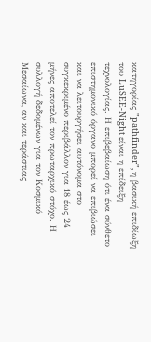κατηγορίας "pathfinder", η βασική επιδίωξη του LuSEE-Night είναι η επίδειξη τεχνολογίας. Η επιβεβαίωση ότι ένα σύνθετο επιστημονικό όργανο μπορεί να επιβιώσει και να λειτουργήσει αυτόνομα στο συγκεκριμένο περιβάλλον για 18 έως 24 μήνες αποτελεί τον πρωταρχικό στόχο. Η συλλογή δεδομένων για τον Κοσμικό Μεσαίωνα, αν και τεράστιας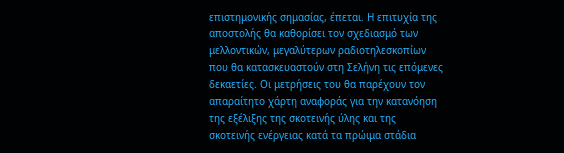επιστημονικής σημασίας, έπεται. Η επιτυχία της αποστολής θα καθορίσει τον σχεδιασμό των μελλοντικών, μεγαλύτερων ραδιοτηλεσκοπίων που θα κατασκευαστούν στη Σελήνη τις επόμενες δεκαετίες. Οι μετρήσεις του θα παρέχουν τον απαραίτητο χάρτη αναφοράς για την κατανόηση της εξέλιξης της σκοτεινής ύλης και της σκοτεινής ενέργειας κατά τα πρώιμα στάδια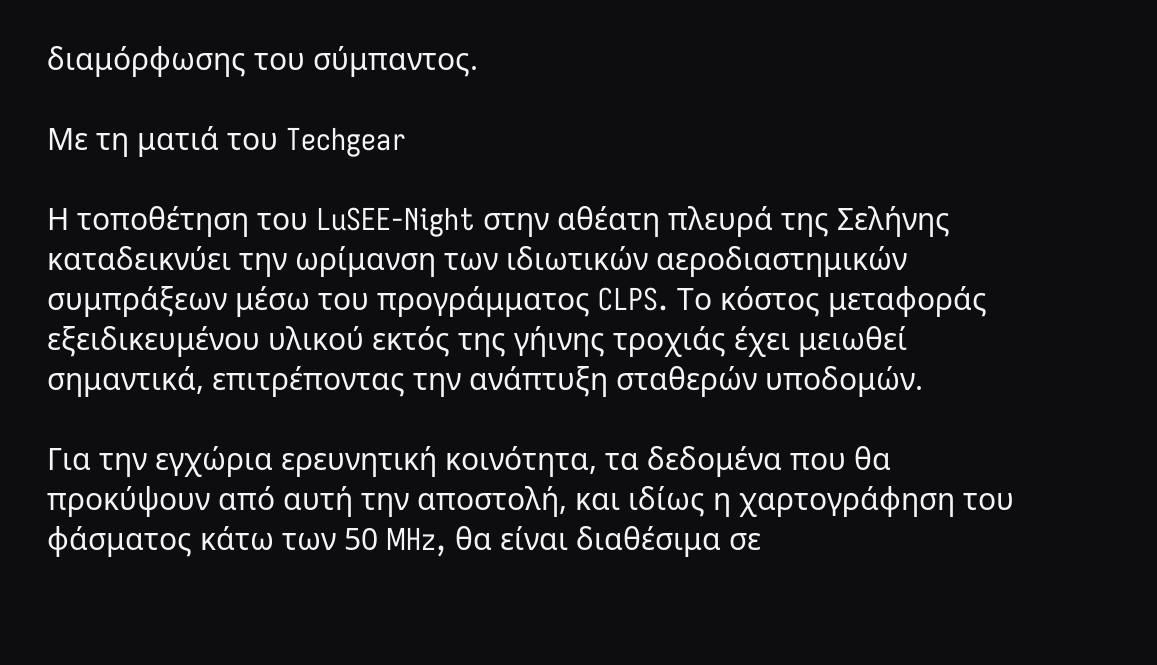διαμόρφωσης του σύμπαντος.

Με τη ματιά του Techgear

Η τοποθέτηση του LuSEE-Night στην αθέατη πλευρά της Σελήνης καταδεικνύει την ωρίμανση των ιδιωτικών αεροδιαστημικών συμπράξεων μέσω του προγράμματος CLPS. Το κόστος μεταφοράς εξειδικευμένου υλικού εκτός της γήινης τροχιάς έχει μειωθεί σημαντικά, επιτρέποντας την ανάπτυξη σταθερών υποδομών.

Για την εγχώρια ερευνητική κοινότητα, τα δεδομένα που θα προκύψουν από αυτή την αποστολή, και ιδίως η χαρτογράφηση του φάσματος κάτω των 50 MHz, θα είναι διαθέσιμα σε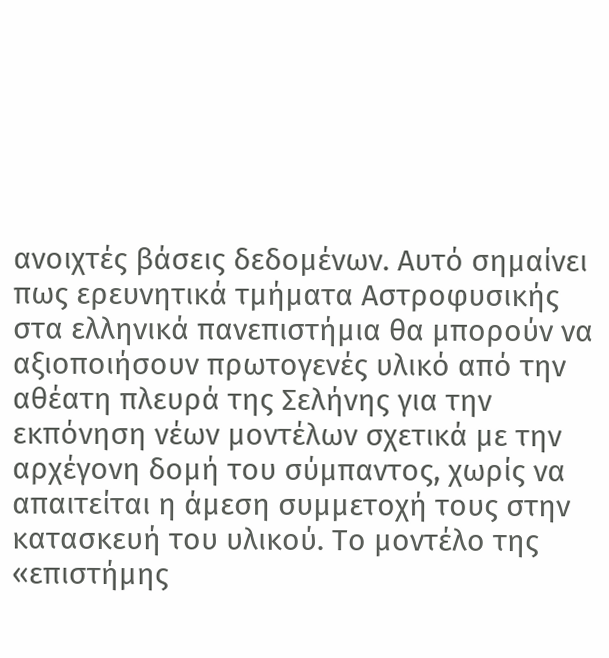ανοιχτές βάσεις δεδομένων. Αυτό σημαίνει πως ερευνητικά τμήματα Αστροφυσικής στα ελληνικά πανεπιστήμια θα μπορούν να αξιοποιήσουν πρωτογενές υλικό από την αθέατη πλευρά της Σελήνης για την εκπόνηση νέων μοντέλων σχετικά με την αρχέγονη δομή του σύμπαντος, χωρίς να απαιτείται η άμεση συμμετοχή τους στην κατασκευή του υλικού. Το μοντέλο της «επιστήμης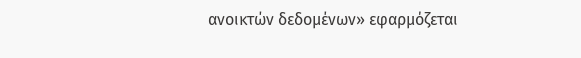ανοικτών δεδομένων» εφαρμόζεται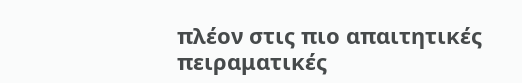πλέον στις πιο απαιτητικές πειραματικές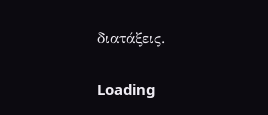διατάξεις.

Loading